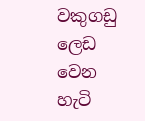වකුගඩු ලෙඩ වෙන හැටි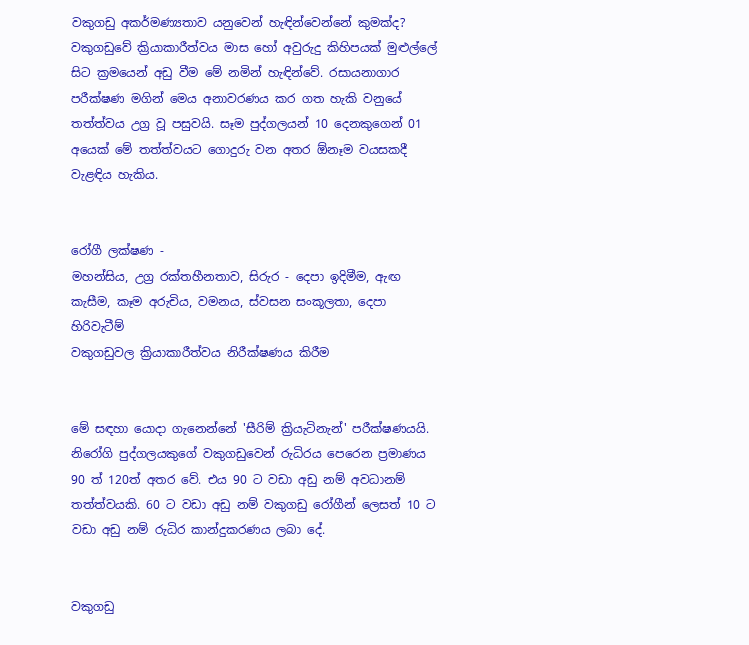වකුගඩු අකර්මණ්‍යතාව යනුවෙන් හැඳින්වෙන්නේ කුමක්ද?
වකුගඩුවේ ක්‍රියාකාරීත්වය මාස හෝ අවුරුදු කිහිපයක් මුළුල්ලේ සිට ක්‍රමයෙන් අඩු වීම මේ නමින් හැඳින්වේ. රසායනාගාර පරීක්ෂණ මගින් මෙය අනාවරණය කර ගත හැකි වනුයේ තත්ත්වය උග්‍ර වූ පසුවයි. සෑම පුද්ගලයන් 10 දෙනකුගෙන් 01 අයෙක් මේ තත්ත්වයට ගොදුරු වන අතර ඕනෑම වයසකදී වැළඳිය හැකිය.


රෝගී ලක්ෂණ -
මහන්සිය, උග්‍ර රක්තහීනතාව, සිරුර - දෙපා ඉදිමීම, ඇඟ කැසීම, කෑම අරුචිය, වමනය, ස්වසන සංකූලතා, දෙපා හිරිවැටීම්
වකුගඩුවල ක්‍රියාකාරීත්වය නිරීක්ෂණය කිරීම


මේ සඳහා යොදා ගැනෙන්නේ 'සීරිම් ක්‍රියැටිනැන්' පරීක්ෂණයයි. නිරෝගි පුද්ගලයකුගේ වකුගඩුවෙන් රුධිරය පෙරෙන ප්‍රමාණය 90 ත් 120ත් අතර වේ. එය 90 ට වඩා අඩු නම් අවධානම් තත්ත්වයකි. 60 ට වඩා අඩු නම් වකුගඩු රෝගීන් ලෙසත් 10 ට වඩා අඩු නම් රුධිර කාන්දුකරණය ලබා දේ.


වකුගඩු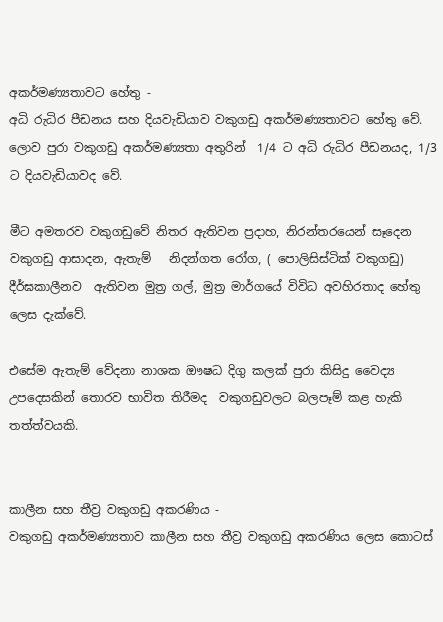අකර්මණ්‍යතාවට හේතු -
අධි රුධිර පීඩනය සහ දියවැඩියාව වකුගඩු අකර්මණ්‍යතාවට හේතු වේ. ලොව පුරා වකුගඩු අකර්මණ්‍යතා අතුරින්  1/4 ට අධි රුධිර පීඩනයද, 1/3 ට දියවැඩියාවද වේ.

මීට අමතරව වකුගඩුවේ නිතර ඇතිවන ප්‍රදාහ, නිරන්තරයෙන් සෑදෙන වකුගඩු ආසාදන, ඇතැම්   නිදන්ගත රෝග, ( පොලිසිස්ටික් වකුගඩු)  දීර්ඝකාලීනව  ඇතිවන මුත්‍ර ගල්, මුත්‍ර මාර්ගයේ විවිධ අවහිරතාද හේතු ලෙස දැක්වේ.

එසේම ඇතැම් වේදනා නාශක ඖෂධ දිගු කලක් පුරා කිසිදු වෛද්‍ය උපදෙසකින් තොරව භාවිත තිරීමද  වකුගඩුවලට බලපෑම් කළ හැකි තත්ත්වයකි.


කාලීන සහ තීව්‍ර වකුගඩු අකරණිය -
වකුගඩු අකර්මණ්‍යතාව කාලීන සහ තීව්‍ර වකුගඩු අකරණිය ලෙස කොටස්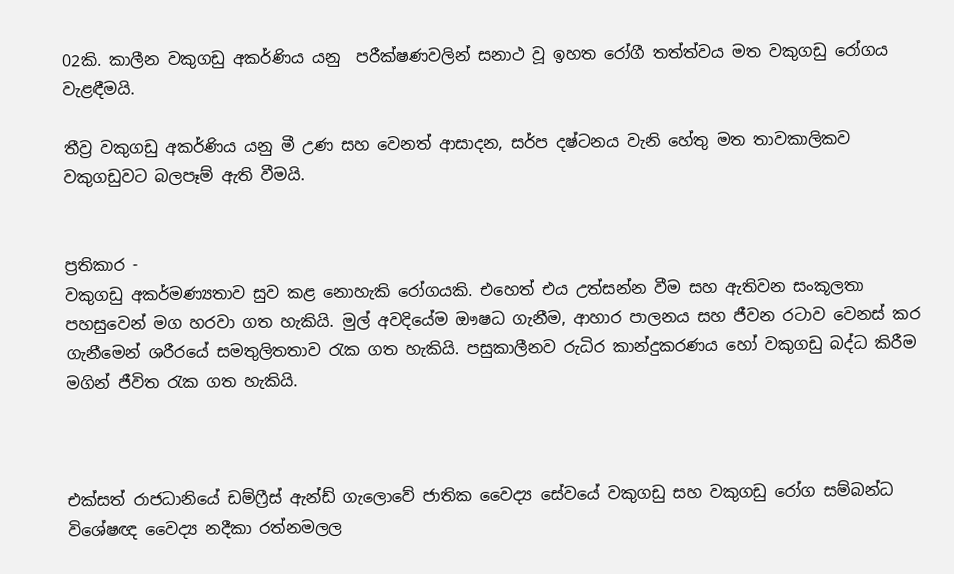02කි. කාලීන වකුගඩු අකර්ණිය යනු  පරීක්ෂණවලින් සනාථ වූ ඉහත රෝගී තත්ත්වය මත වකුගඩු රෝගය වැළඳීමයි.

තීව්‍ර වකුගඩු අකර්ණිය යනු මී උණ සහ වෙනත් ආසාදන, සර්ප දෂ්ටනය වැනි හේතු මත තාවකාලිකව වකුගඩුවට බලපෑම් ඇති වීමයි.


ප්‍රතිකාර -
වකුගඩු අකර්මණ්‍යතාව සුව කළ නොහැකි රෝගයකි. එහෙත් එය උත්සන්න වීම සහ ඇතිවන සංකූලතා පහසුවෙන් මග හරවා ගත හැකියි. මුල් අවදියේම ඖෂධ ගැනීම, ආහාර පාලනය සහ ජීවන රටාව වෙනස් කර ගැනීමෙන් ශරීරයේ සමතුලිතතාව රැක ගත හැකියි. පසුකාලීනව රුධිර කාන්දුකරණය හෝ වකුගඩු බද්ධ කිරීම මගින් ජීවිත රැක ගත හැකියි.



එක්සත් රාජධානියේ ඩම්ෆ්‍රීස් ඇන්ඩ් ගැලොවේ ජාතික වෛද්‍ය සේවයේ වකුගඩු සහ වකුගඩු රෝග සම්බන්ධ විශේෂඥ වෛද්‍ය නදීකා රත්නමලල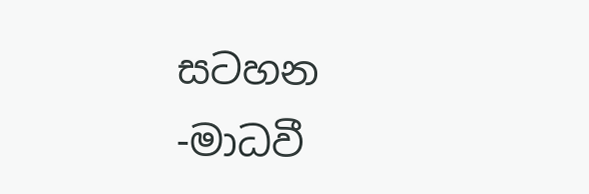සටහන -මාධවී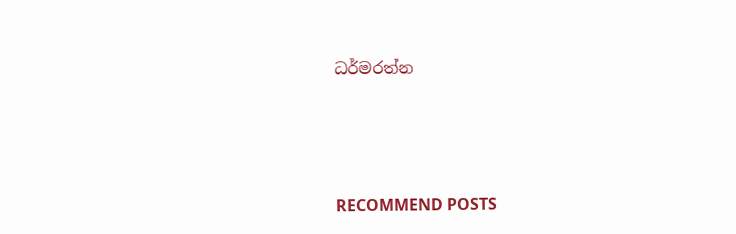ධර්මරත්න




RECOMMEND POSTS